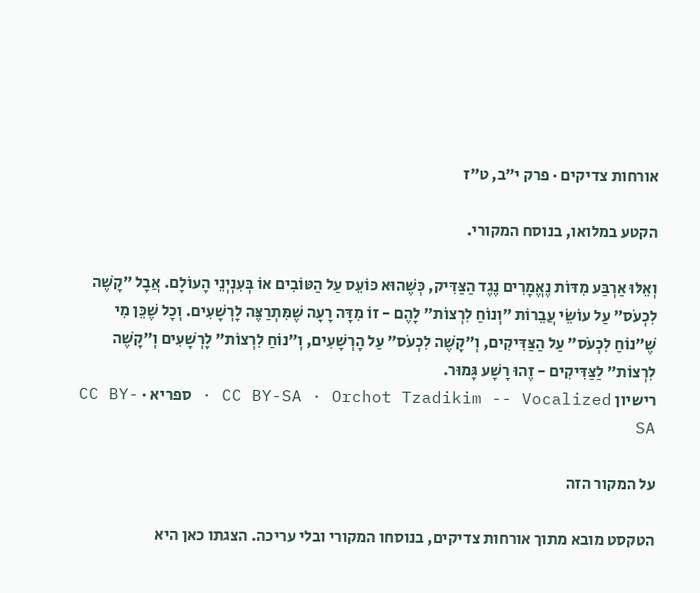אורחות צדיקים · פרק י״ב, ט״ז

הקטע במלואו, בנוסח המקורי.

וְאֵלּוּ אַרְבַּע מִדּוֹת נֶאֱמָרִים נֶגֶד הַצַּדִּיק, כְּשֶׁהוּא כּוֹעֵס עַל הַטּוֹבִים אוֹ בְּעִנְיְנֵי הָעוֹלָם. אֲבָל ״קָשֶׁה לִכְעֹס״ עַל עוֹשֵׂי עֲבֵרוֹת ״וְנוֹחַ לִרְצוֹת״ לָהֶם - זוֹ מִדָּה רָעָה שֶׁמִּתְרַצֶּה לָרְשָׁעִים. וְכָל שֶׁכֵּן מִי שֶׁ״נוֹחַ לִכְעֹס״ עַל הַצַּדִּיקִים, וְ״קָשֶׁה לִכְעֹס״ עַל הָרְשָׁעִים, וְ״נוֹחַ לִרְצוֹת״ לָרְשָׁעִים וְ״קָשֶׁה לִרְצוֹת״ לַצַּדִּיקִים - זֶהוּ רָשָׁע גָּמוּר.
רישיון CC BY-SA · Orchot Tzadikim -- Vocalized · ספריא · CC BY-SA

על המקור הזה

הטקסט מובא מתוך אורחות צדיקים, בנוסחו המקורי ובלי עריכה. הצגתו כאן היא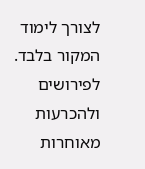לצורך לימוד המקור בלבד. לפירושים ולהכרעות מאוחרות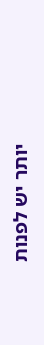יותר יש לפנות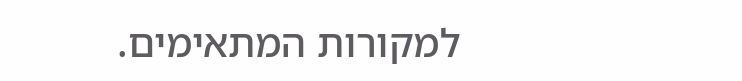למקורות המתאימים.